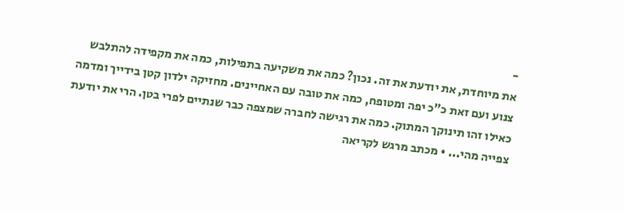-
את מיוחדת, את יודעת את זה. נכון? כמה את משקיעה בתפילות, כמה את מקפידה להתלבש צנוע ועם זאת כ"כ יפה ומטופח, כמה את טובה עם האחיינים. מחזיקה ילדון קטן בידייך ומדמה כאילו זהו תינוקך המתוק. כמה את רגישה לחברה שמצפה כבר שנתיים לפרי בטן. הרי את יודעת צפייה מהי... • מכתב מרגש לקריאה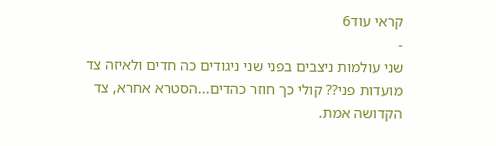קראי עוד6
-
שני עולמות ניצבים בפני שני ניגודים כה חדים ולאיזה צד מועדות פני?? קולי כך חוזר כהדים...הסטרא אחרא, צד הקדושה אמת.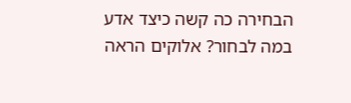הבחירה כה קשה כיצד אדע במה לבחור? אלוקים הראה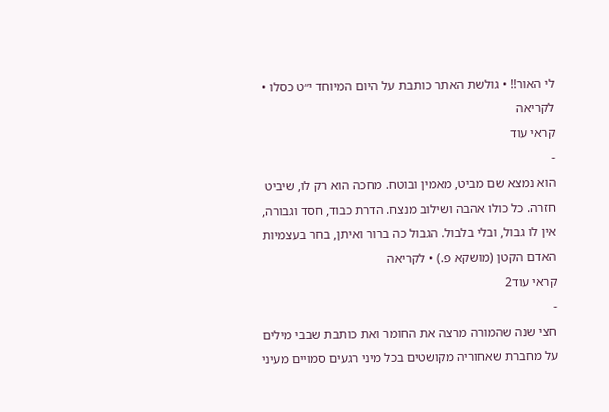לי האור!! • גולשת האתר כותבת על היום המיוחד י״ט כסלו • לקריאה
קראי עוד
-
הוא נמצא שם מביט, מאמין ובוטח. מחכה הוא רק לו, שיביט חזרה. כל כולו אהבה ושילוב מנצח. הדרת כבוד, חסד וגבורה, אין לו גבול, ובלי בלבול. הגבול כה ברור ואיתן, בחר בעצמיות האדם הקטן (מושקא פ.) • לקריאה
קראי עוד2
-
חצי שנה שהמורה מרצה את החומר ואת כותבת שבבי מילים על מחברת שאחוריה מקושטים בכל מיני רגעים סמויים מעיני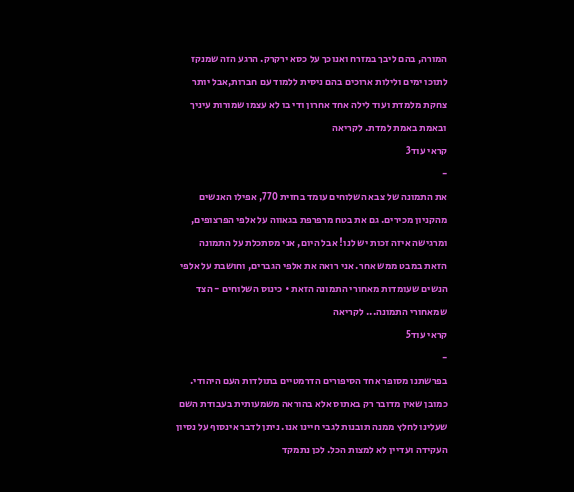המורה, בהם ליבך במזרח ואנוכך על כסא ירקרק. הרגע הזה שמנקז לתוכו ימים ולילות ארוכים בהם ניסית ללמוד עם חברות,אבל יותר צחקת מלמדת ועוד לילה אחד אחרון ודי בו לא עצמו שמורות עיניך ובאמת באמת למדת. לקריאה
קראי עוד3
-
את התמונה של צבא השלוחים עומד בחזית 770, אפילו האנשים מהקניון מכירים. גם את בטח מרפרפת בגאווה על אלפי הפרצופים, ומרגישה איזה זכות יש לנו! אבל היום, אני מסתכלת על התמונה הזאת במבט ממש אחר. אני רואה את אלפי הגברים, וחושבת על אלפי הנשים שעומדות מאחורי התמונה הזאת • כינוס השלוחים - הצד שמאחורי התמונה... לקריאה
קראי עוד5
-
בפרשתנו מסופר אחד הסיפורים הדרמטיים בתולדות העם היהודי. כמובן שאין מדובר רק באתוס אלא בהוראה משמעותית בעבודת השם שעלינו לחלץ ממנה תובנות לגבי חיינו אנו. ניתן לדבר אינסוף על נסיון העקידה ועדיין לא למצות הכל. לכן נתמקד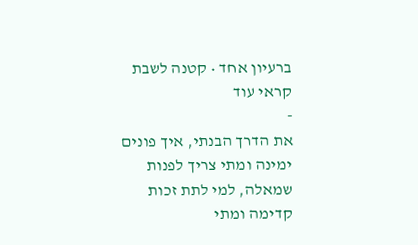ברעיון אחד • קטנה לשבת
קראי עוד
-
את הדרך הבנתי, איך פונים ימינה ומתי צריך לפנות שמאלה, למי לתת זכות קדימה ומתי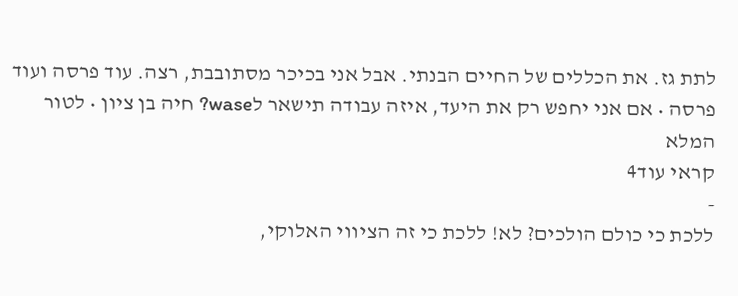לתת גז. את הכללים של החיים הבנתי. אבל אני בכיכר מסתובבת, רצה. עוד פרסה ועוד פרסה • אם אני יחפש רק את היעד, איזה עבודה תישאר לwase? חיה בן ציון • לטור המלא
קראי עוד4
-
ללכת כי כולם הולכים? לא! ללכת כי זה הציווי האלוקי,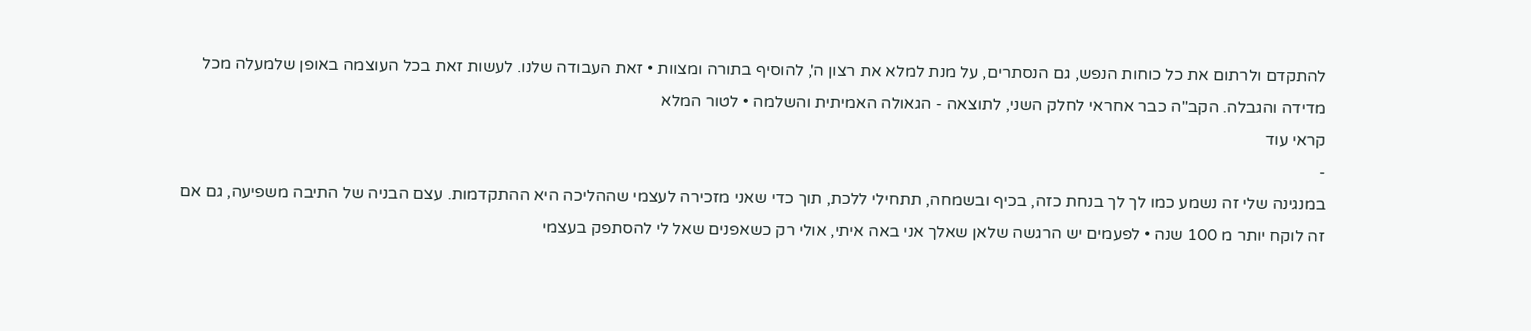להתקדם ולרתום את כל כוחות הנפש, גם הנסתרים, על מנת למלא את רצון ה', להוסיף בתורה ומצוות • זאת העבודה שלנו. לעשות זאת בכל העוצמה באופן שלמעלה מכל מדידה והגבלה. הקב"ה כבר אחראי לחלק השני, לתוצאה - הגאולה האמיתית והשלמה • לטור המלא
קראי עוד
-
במנגינה שלי זה נשמע כמו לך לך בנחת כזה, בכיף ובשמחה, תתחילי ללכת, תוך כדי שאני מזכירה לעצמי שההליכה היא ההתקדמות. עצם הבניה של התיבה משפיעה, גם אם זה לוקח יותר מ 100 שנה • לפעמים יש הרגשה שלאן שאלך אני באה איתי, אולי רק כשאפנים שאל לי להסתפק בעצמי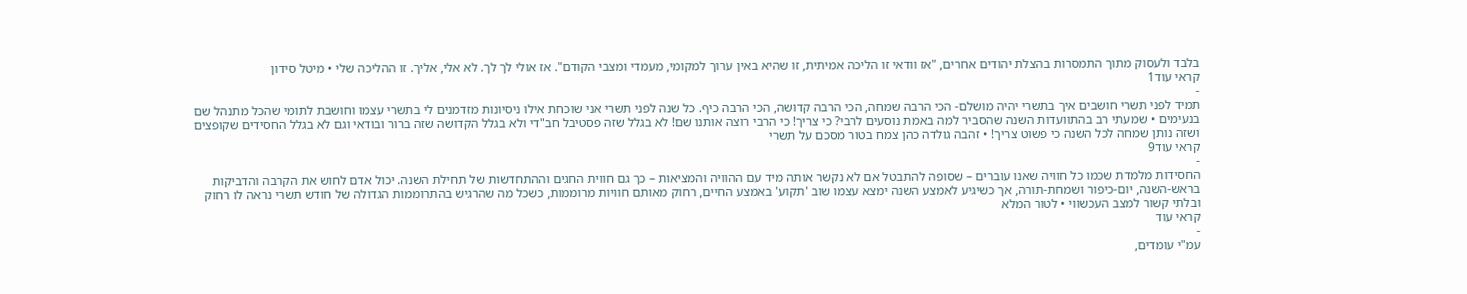בלבד ולעסוק מתוך התמסרות בהצלת יהודים אחרים, "אז וודאי זו הליכה אמיתית, זו שהיא באין ערוך למקומי, מעמדי ומצבי הקודם". אז אולי לך לך. לא אלי, אליך. זו ההליכה שלי • מיטל סידון
קראי עוד1
-
תמיד לפני תשרי חושבים איך בתשרי יהיה מושלם- הכי הרבה שמחה, הכי הרבה קדושה, הכי הרבה כיף. כל שנה לפני תשרי אני שוכחת אילו ניסיונות מזדמנים לי בתשרי עצמו וחושבת לתומי שהכל מתנהל שם בנעימים • שמעתי רב בהתוועדות השנה שהסביר למה באמת נוסעים לרבי? כי צריך! כי הרבי רוצה אותנו שם! לא בגלל שזה פסטיבל חב"די ולא בגלל הקדושה שזה ברור ובודאי וגם לא בגלל החסידים שקופצים ושזה נותן שמחה לכל השנה כי פשוט צריך! • זהבה גולדה כהן צמח בטור מסכם על תשרי
קראי עוד9
-
החסידות מלמדת שכמו כל חוויה שאנו עוברים – שסופה להתבטל אם לא נקשר אותה מיד עם ההוויה והמציאות – כך גם חווית החגים וההתחדשות של תחילת השנה. יכול אדם לחוש את הקרבה והדביקות בראש-השנה, יום-כיפור ושמחת-תורה, אך כשיגיע לאמצע השנה ימצא עצמו שוב 'תקוע' באמצע החיים, רחוק מאותם חוויות מרוממות, כשכל מה שהרגיש בהתרוממות הגדולה של חודש תשרי נראה לו רחוק ובלתי קשור למצב העכשווי • לטור המלא
קראי עוד
-
עמ"י עומדים,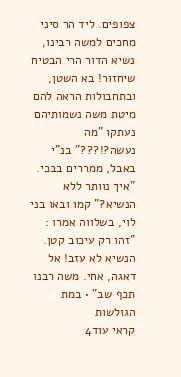צפופים. ליד הר סיני מחכים למשה רבינו, נשיא הדור הרי הבטיח שיחזור! בא השטן, ובתחבולות הראה להם מיטת משה נשמותיהם נעתקו "מה נעשה?!???" בנ"י באבל, ממררים בבכי. "איך נוותר ללא הנשיא?" קמו ובאו בני לוי, בשלווה אמרו : "זהו רק עיכוב קטן. הנשיא לא עזב! אל דאגה, אחי. משה רבנו תכף שב" • במת הגולשות
קראי עוד4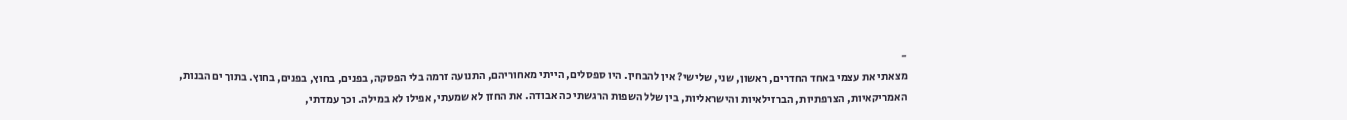-
מצאתי את עצמי באחד החדרים, ראשון, שני, שלישי? אין להבחין. היו ספסלים, הייתי מאחוריהם, התנועה זרמה בלי הפסקה, בפנים, בחוץ, בפנים, בחוץ. בתוך ים הבנות, האמריקאיות, הצרפתיות, הברזילאיות והישראליות, בין שלל השפות הרגשתי כה אבודה. את החזן לא שמעתי, אפילו לא במילה. וכך עמדתי,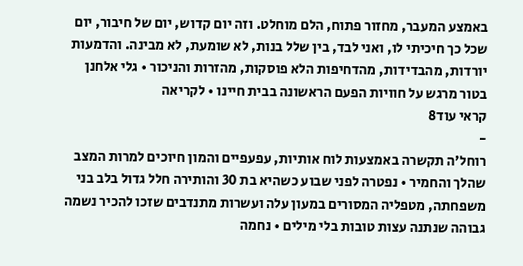באמצע המעבר, מחזור פתוח, הלם מוחלט. וזה יום קדוש, יום של חיבור, יום שכל כך חיכיתי לו, ואני לבד, בין שלל בנות, לא שומעת, לא מבינה. והדמעות יורדות, מהבדידות, מהדחיפות הלא פוסקות, מהזרות והניכור • גלי אלחנן בטור מרגש על חוויות הפעם הראשונה בבית חיינו • לקריאה
קראי עוד8
-
רוחל'ה תקשרה באמצעות לוח אותיות, עפעפיים והמון חיוכים למרות המצב שהלך והחמיר • נפטרה לפני שבוע כשהיא בת 30 והותירה חלל גדול בלב בני משפחתה, מטפליה המסורים במעון עלה ועשרות מתנדבים שזכו להכיר נשמה גבוהה שנתנה עצות טובות בלי מילים • נחמה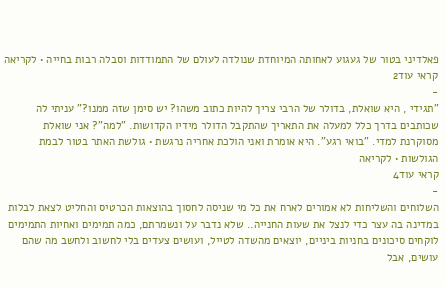פאלדיני בטור של געגוע לאחותה המיוחדת שנולדה לעולם של התמודדות וסבלה רבות בחייה • לקריאה
קראי עוד2
-
"תגידי , היא שואלת, בדולר של הרבי צריך להיות כתוב משהו? יש סימן שזה ממנו?" עניתי לה שכותבים בדרך כלל למעלה את התאריך שהתקבל הדולר מידיו הקדושות. "למה"? אני שואלת מסוקרנת למדי. "בואי רגע". היא אומרת ואני הולכת אחריה נרגשת • גולשת האתר בטור לבמת הגולשות • לקריאה
קראי עוד4
-
השלוחים והשליחות לא אמורים לארח את כל מי שניסה לחסוך בהוצאות הכרטיס והחליט לצאת לבלות במדינה בה עצר כדי לנצל את שעות החנייה.. שלא נדבר על ונשמרתם, כמה תמימים ואחיות התמימים לוקחים סיכונים בחניות ביניים, יוצאים מהשדה לטייל, ועושים צעדים בלי לחשוב ולחשב מה שהם עושים, אבל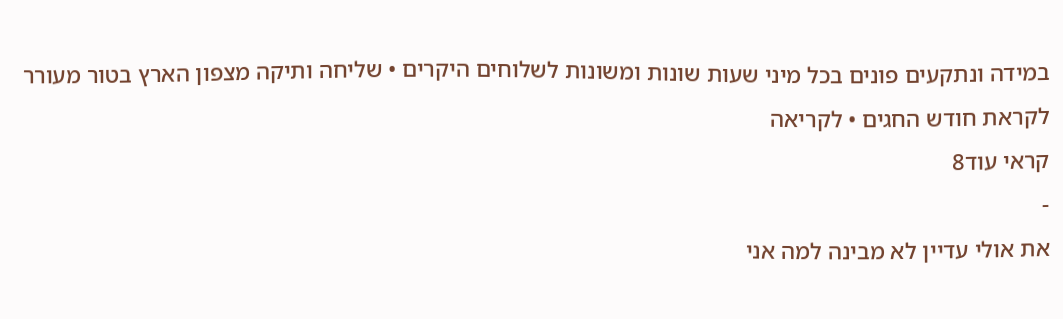במידה ונתקעים פונים בכל מיני שעות שונות ומשונות לשלוחים היקרים • שליחה ותיקה מצפון הארץ בטור מעורר לקראת חודש החגים • לקריאה
קראי עוד8
-
את אולי עדיין לא מבינה למה אני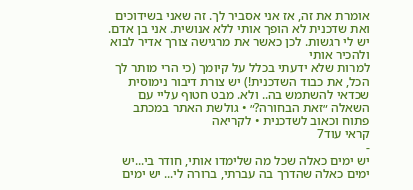אומרת את זה, אז אני אסביר לך. זה שאני בשידוכים ואת שדכנית לא הופך אותי ללא אנושית. אני בן אדם. יש לי רגשות. לכן כאשר את מרגישה צורך אדיר לבוא ולהכיר אותי
למרות שלא ידעתי בכלל על קיומך (כי הרי מותר לך הכל, את כבוד השדכנית!) יש צורת דיבור נימוסית שכדאי להשתמש בה.. ולא. מבט חטוף עליי עם השאלה ״זאת הבחורה?״ • גולשת האתר במכתב פתוח וכאוב לשדכנית • לקריאה
קראי עוד7
-
יש ימים כאלה שכל מה שלימדו אותי, חודר בי...יש ימים כאלה שהדרך בה עברתי, ברורה לי... יש ימים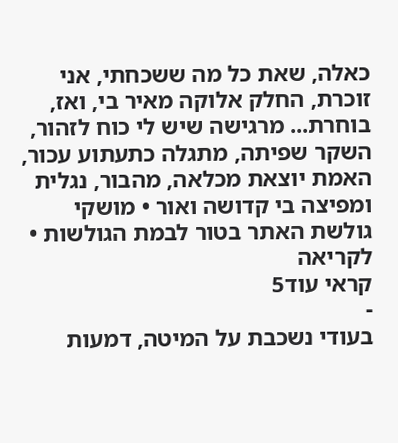כאלה, שאת כל מה ששכחתי, אני זוכרת, החלק אלוקה מאיר בי, ואז, בוחרת... מרגישה שיש לי כוח לזהור, השקר שפיתה, מתגלה כתעתוע עכור, האמת יוצאת מכלאה, מהבור, נגלית ומפיצה בי קדושה ואור • מושקי גולשת האתר בטור לבמת הגולשות • לקריאה
קראי עוד5
-
בעודי נשכבת על המיטה, דמעות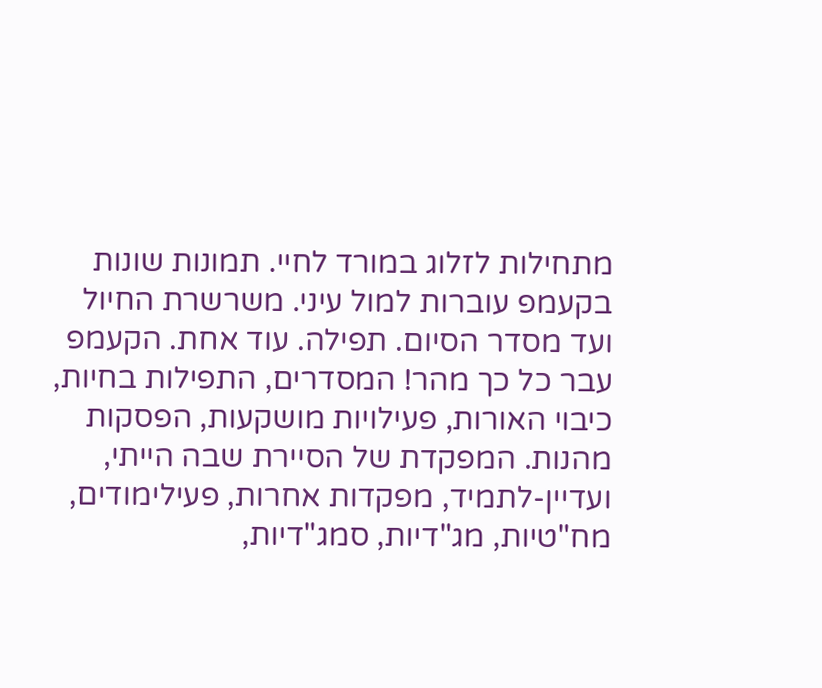מתחילות לזלוג במורד לחיי. תמונות שונות בקעמפ עוברות למול עיני. משרשרת החיול ועד מסדר הסיום. תפילה. עוד אחת. הקעמפ עבר כל כך מהר! המסדרים, התפילות בחיות, כיבוי האורות, פעילויות מושקעות, הפסקות מהנות. המפקדת של הסיירת שבה הייתי, ועדיין-לתמיד, מפקדות אחרות, פעילימודים, מח"טיות, מג"דיות, סמג"דיות,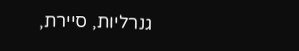גנרליות, סיירת,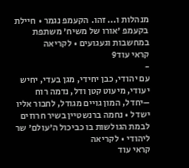מנהלות ו... זהו. הקעמפ נגמר • חיילת בקעמפ 'אורו של משיח' משתפת במחשבות וגעגועים • לקריאה
קראי עוד9
-
עם יהודי, כבן יחידי, מגן בעדי, יחיש יעודי, מיעוט קטן ודל, נדמה רוח –יחדל, המון גויים מגודל, לחבור אליו ישדל • נחמה ברנשטיין בשיר חרוזים לבמת הגולשות בו כביכול ה'עולם' שר ליהודי • לקריאה
קראי עוד